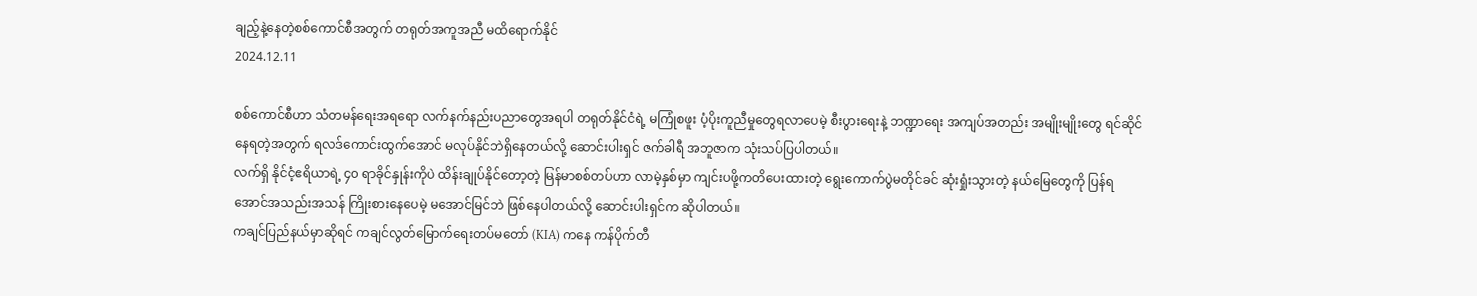ချည့်နဲ့နေတဲ့စစ်ကောင်စီအတွက် တရုတ်အကူအညီ မထိရောက်နိုင်
2024.12.11

စစ်ကောင်စီဟာ သံတမန်ရေးအရရော လက်နက်နည်းပညာတွေအရပါ တရုတ်နိုင်ငံရဲ့ မကြုံစဖူး ပံ့ပိုးကူညီမှုတွေရလာပေမဲ့ စီးပွားရေးနဲ့ ဘဏ္ဍာရေး အကျပ်အတည်း အမျိုးမျိုးတွေ ရင်ဆိုင်နေရတဲ့အတွက် ရလဒ်ကောင်းထွက်အောင် မလုပ်နိုင်ဘဲရှိနေတယ်လို့ ဆောင်းပါးရှင် ဇက်ခါရီ အဘူဇာက သုံးသပ်ပြပါတယ်။
လက်ရှိ နိုင်ငံ့ဧရိယာရဲ့ ၄၀ ရာခိုင်နှုန်းကိုပဲ ထိန်းချုပ်နိုင်တော့တဲ့ မြန်မာစစ်တပ်ဟာ လာမဲ့နှစ်မှာ ကျင်းပဖို့ကတိပေးထားတဲ့ ရွေးကောက်ပွဲမတိုင်ခင် ဆုံးရှုံးသွားတဲ့ နယ်မြေတွေကို ပြန်ရအောင်အသည်းအသန် ကြိုးစားနေပေမဲ့ မအောင်မြင်ဘဲ ဖြစ်နေပါတယ်လို့ ဆောင်းပါးရှင်က ဆိုပါတယ်။
ကချင်ပြည်နယ်မှာဆိုရင် ကချင်လွတ်မြောက်ရေးတပ်မတော် (KIA) ကနေ ကန်ပိုက်တီ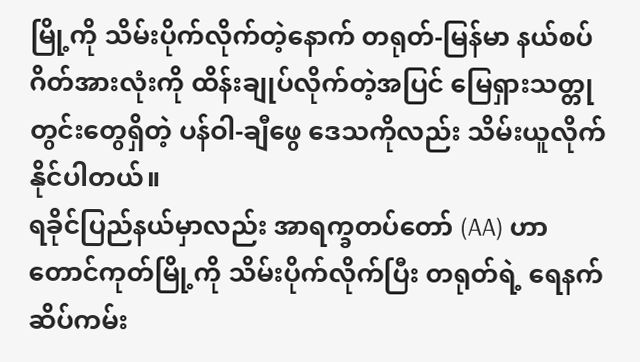မြို့ကို သိမ်းပိုက်လိုက်တဲ့နောက် တရုတ်-မြန်မာ နယ်စပ်ဂိတ်အားလုံးကို ထိန်းချုပ်လိုက်တဲ့အပြင် မြေရှားသတ္တုတွင်းတွေရှိတဲ့ ပန်ဝါ-ချီဖွေ ဒေသကိုလည်း သိမ်းယူလိုက်နိုင်ပါတယ်။
ရခိုင်ပြည်နယ်မှာလည်း အာရက္ခတပ်တော် (AA) ဟာ တောင်ကုတ်မြို့ကို သိမ်းပိုက်လိုက်ပြီး တရုတ်ရဲ့ ရေနက်ဆိပ်ကမ်း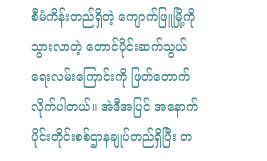စီမံကိန်းတည်ရှိတဲ့ ကျောက်ဖြူမြို့ကို သွားလာတဲ့ တောင်ပိုင်းဆက်သွယ်ရေးလမ်းကြောင်းကို ဖြတ်တောက်လိုက်ပါတယ်။ အဲဒီအပြင် အနောက်ပိုင်းတိုင်းစစ်ဌာနချုပ်တည်ရှိပြီး တ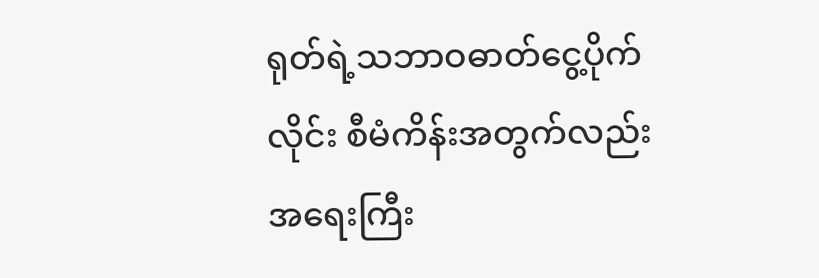ရုတ်ရဲ့သဘာဝဓာတ်ငွေ့ပိုက်လိုင်း စီမံကိန်းအတွက်လည်း အရေးကြီး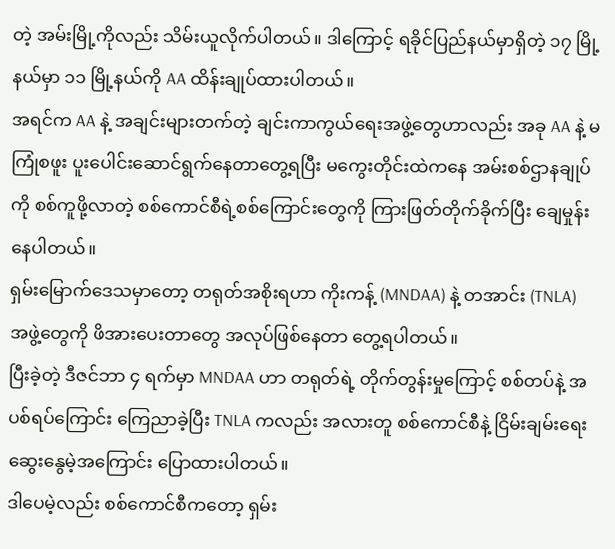တဲ့ အမ်းမြို့ကိုလည်း သိမ်းယူလိုက်ပါတယ်။ ဒါကြောင့် ရခိုင်ပြည်နယ်မှာရှိတဲ့ ၁၇ မြို့နယ်မှာ ၁၁ မြို့နယ်ကို AA ထိန်းချုပ်ထားပါတယ်။
အရင်က AA နဲ့ အချင်းများတက်တဲ့ ချင်းကာကွယ်ရေးအဖွဲ့တွေဟာလည်း အခု AA နဲ့ မကြုံစဖူး ပူးပေါင်းဆောင်ရွက်နေတာတွေ့ရပြီး မကွေးတိုင်းထဲကနေ အမ်းစစ်ဌာနချုပ်ကို စစ်ကူဖို့လာတဲ့ စစ်ကောင်စီရဲ့စစ်ကြောင်းတွေကို ကြားဖြတ်တိုက်ခိုက်ပြီး ချေမှုန်းနေပါတယ်။
ရှမ်းမြောက်ဒေသမှာတော့ တရုတ်အစိုးရဟာ ကိုးကန့် (MNDAA) နဲ့ တအာင်း (TNLA) အဖွဲ့တွေကို ဖိအားပေးတာတွေ အလုပ်ဖြစ်နေတာ တွေ့ရပါတယ်။
ပြီးခဲ့တဲ့ ဒီဇင်ဘာ ၄ ရက်မှာ MNDAA ဟာ တရုတ်ရဲ့ တိုက်တွန်းမှုကြောင့် စစ်တပ်နဲ့ အပစ်ရပ်ကြောင်း ကြေညာခဲ့ပြီး TNLA ကလည်း အလားတူ စစ်ကောင်စီနဲ့ ငြိမ်းချမ်းရေး ဆွေးနွေမဲ့အကြောင်း ပြောထားပါတယ်။
ဒါပေမဲ့လည်း စစ်ကောင်စီကတော့ ရှမ်း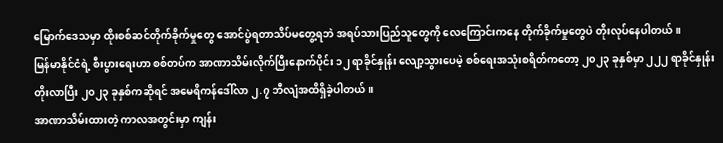မြောက်ဒေသမှာ ထိုးစစ်ဆင်တိုက်ခိုက်မှုတွေ အောင်ပွဲရတာသိပ်မတွေ့ရဘဲ အရပ်သားပြည်သူတွေကို လေကြောင်းကနေ တိုက်ခိုက်မှုတွေပဲ တိုးလုပ်နေပါတယ်။
မြန်မာနိုင်ငံရဲ့ စီးပွားရေးဟာ စစ်တပ်က အာဏာသိမ်းလိုက်ပြီးနောက်ပိုင်း ၁၂ ရာခိုင်နှုန်း လျော့သွားပေမဲ့ စစ်ရေးအသုံးစရိတ်ကတော့ ၂၀၂၃ ခုနှစ်မှာ ၂၂၂ ရာခိုင်နှုန်းတိုးလာပြီး ၂၀၂၃ ခုနှစ်ကဆိုရင် အမေရိကန်ဒေါ်လာ ၂.၇ ဘီလျံအထိရှိခဲ့ပါတယ်။
အာဏာသိမ်းထားတဲ့ ကာလအတွင်းမှာ ကျန်း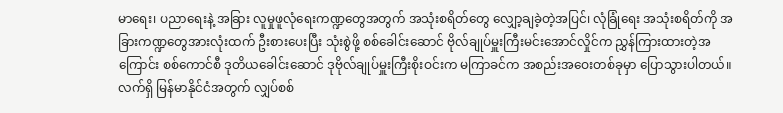မာရေး၊ ပညာရေးနဲ့ အခြား လူမှုဖူလုံရေးကဏ္ဍတွေအတွက် အသုံးစရိတ်တွေ လျှော့ချခဲ့တဲ့အပြင်၊ လုံခြုံရေး အသုံးစရိတ်ကို အခြားကဏ္ဍတွေအားလုံးထက် ဦးစားပေးပြီး သုံးစွဲဖို့ စစ်ခေါင်းဆောင် ဗိုလ်ချုပ်မှူးကြီးမင်းအောင်လှိုင်က ညွှန်ကြားထားတဲ့အကြောင်း စစ်ကောင်စီ ဒုတိယခေါင်းဆောင် ဒုဗိုလ်ချုပ်မှူးကြီးစိုးဝင်းက မကြာခင်က အစည်းအဝေးတစ်ခုမှာ ပြောသွားပါတယ်။
လက်ရှိ မြန်မာနိုင်ငံအတွက် လျှပ်စစ်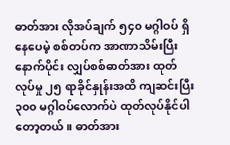ဓာတ်အား လိုအပ်ချက် ၅၄၀ မဂ္ဂါဝပ် ရှိနေပေမဲ့ စစ်တပ်က အာဏာသိမ်းပြီးနောက်ပိုင်း လျှပ်စစ်ဓာတ်အား ထုတ်လုပ်မှု ၂၅ ရာခိုင်နှုန်းအထိ ကျဆင်းပြီး ၃၀၀ မဂ္ဂါဝပ်လောက်ပဲ ထုတ်လုပ်နိုင်ပါတော့တယ်။ ဓာတ်အား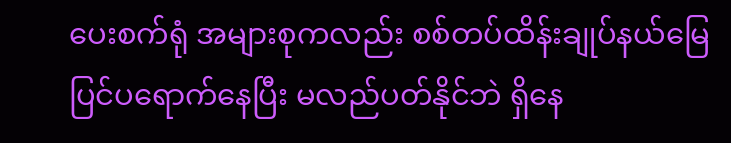ပေးစက်ရုံ အများစုကလည်း စစ်တပ်ထိန်းချုပ်နယ်မြေပြင်ပရောက်နေပြီး မလည်ပတ်နိုင်ဘဲ ရှိနေ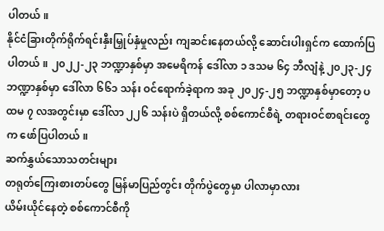ပါတယ်။
နိုင်ငံခြားတိုက်ရိုက်ရင်းနှီးမြှုပ်နှံမှုလည်း ကျဆင်းနေတယ်လို့ ဆောင်းပါးရှင်က ထောက်ပြပါတယ်။ ၂၀၂၂-၂၃ ဘဏ္ဍာနှစ်မှာ အမေရိကန် ဒေါ်လာ ၁ ဒသမ ၆၄ ဘီလျံနဲ့ ၂၀၂၃-၂၄ ဘဏ္ဍာနှစ်မှာ ဒေါ်လာ ၆၆၁ သန်း ဝင်ရောက်ခဲ့ရာက အခု ၂၀၂၄-၂၅ ဘဏ္ဍာနှစ်မှာတော့ ပထမ ၇ လအတွင်းမှာ ဒေါ်လာ ၂၂၆ သန်းပဲ ရှိတယ်လို့ စစ်ကောင်စီရဲ့ တရားဝင်စာရင်းတွေက ဖော်ပြပါတယ်။
ဆက်နွှယ်သောသတင်းများ
တရုတ်ကြေးစားတပ်တွေ မြန်မာပြည်တွင်း တိုက်ပွဲတွေမှာ ပါလာမှာလား
ယိမ်းယိုင်နေတဲ့ စစ်ကောင်စီကို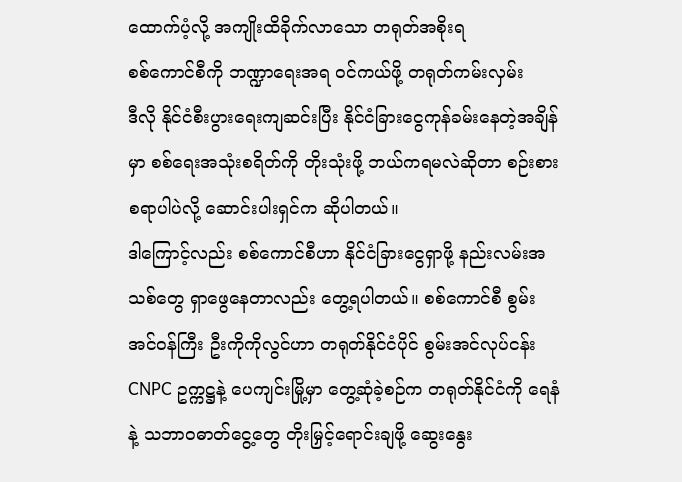ထောက်ပံ့လို့ အကျိုးထိခိုက်လာသော တရုတ်အစိုးရ
စစ်ကောင်စီကို ဘဏ္ဍာရေးအရ ဝင်ကယ်ဖို့ တရုတ်ကမ်းလှမ်း
ဒီလို နိုင်ငံစီးပွားရေးကျဆင်းပြီး နိုင်ငံခြားငွေကုန်ခမ်းနေတဲ့အချိန်မှာ စစ်ရေးအသုံးစရိတ်ကို တိုးသုံးဖို့ ဘယ်ကရမလဲဆိုတာ စဉ်းစားစရာပါပဲလို့ ဆောင်းပါးရှင်က ဆိုပါတယ်။
ဒါကြောင့်လည်း စစ်ကောင်စီဟာ နိုင်ငံခြားငွေရှာဖို့ နည်းလမ်းအသစ်တွေ ရှာဖွေနေတာလည်း တွေ့ရပါတယ်။ စစ်ကောင်စီ စွမ်းအင်ဝန်ကြီး ဦးကိုကိုလွင်ဟာ တရုတ်နိုင်ငံပိုင် စွမ်းအင်လုပ်ငန်း CNPC ဥက္ကဋ္ဌနဲ့ ပေကျင်းမြို့မှာ တွေ့ဆုံခဲ့စဉ်က တရုတ်နိုင်ငံကို ရေနံနဲ့ သဘာဝဓာတ်ငွေ့တွေ တိုးမြှင့်ရောင်းချဖို့ ဆွေးနွေး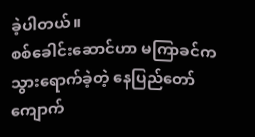ခဲ့ပါတယ်။
စစ်ခေါင်းဆောင်ဟာ မကြာခင်ကသွားရောက်ခဲ့တဲ့ နေပြည်တော် ကျောက်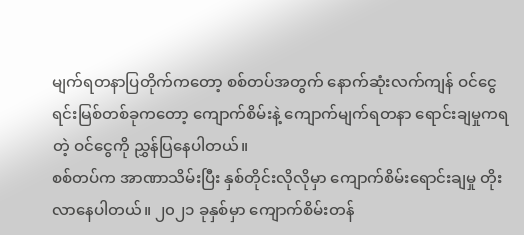မျက်ရတနာပြတိုက်ကတော့ စစ်တပ်အတွက် နောက်ဆုံးလက်ကျန် ဝင်ငွေရင်းမြစ်တစ်ခုကတော့ ကျောက်စိမ်းနဲ့ ကျောက်မျက်ရတနာ ရောင်းချမှုကရတဲ့ ဝင်ငွေကို ညွှန်ပြနေပါတယ်။
စစ်တပ်က အာဏာသိမ်းပြီး နှစ်တိုင်းလိုလိုမှာ ကျောက်စိမ်းရောင်းချမှု တိုးလာနေပါတယ်။ ၂၀၂၁ ခုနှစ်မှာ ကျောက်စိမ်းတန်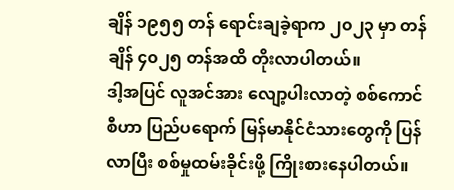ချိန် ၁၉၅၅ တန် ရောင်းချခဲ့ရာက ၂၀၂၃ မှာ တန်ချိန် ၄၀၂၅ တန်အထိ တိုးလာပါတယ်။
ဒါ့အပြင် လူအင်အား လျော့ပါးလာတဲ့ စစ်ကောင်စီဟာ ပြည်ပရောက် မြန်မာနိုင်ငံသားတွေကို ပြန်လာပြီး စစ်မှုထမ်းခိုင်းဖို့ ကြိုးစားနေပါတယ်။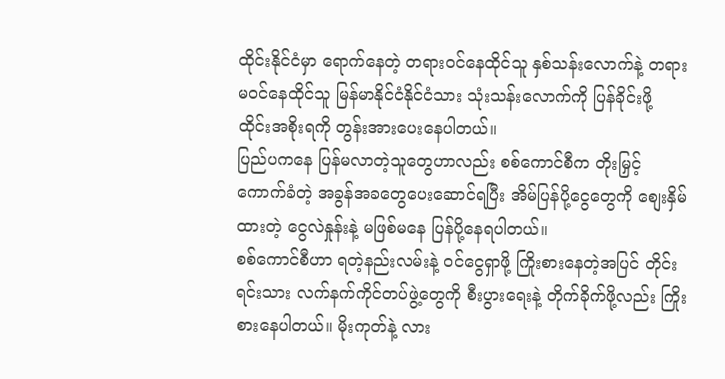ထိုင်းနိုင်ငံမှာ ရောက်နေတဲ့ တရားဝင်နေထိုင်သူ နှစ်သန်းလောက်နဲ့ တရားမဝင်နေထိုင်သူ မြန်မာနိုင်ငံနိုင်ငံသား သုံးသန်းလောက်ကို ပြန်ခိုင်းဖို့ ထိုင်းအစိုးရကို တွန်းအားပေးနေပါတယ်။
ပြည်ပကနေ ပြန်မလာတဲ့သူတွေဟာလည်း စစ်ကောင်စီက တိုးမြှင့်ကောက်ခံတဲ့ အခွန်အခတွေပေးဆောင်ရပြီး အိမ်ပြန်ပို့ငွေတွေကို စျေးနှိမ်ထားတဲ့ ငွေလဲနှုန်းနဲ့ မဖြစ်မနေ ပြန်ပို့နေရပါတယ်။
စစ်ကောင်စီဟာ ရတဲ့နည်းလမ်းနဲ့ ဝင်ငွေရှာဖို့ ကြိုးစားနေတဲ့အပြင် တိုင်းရင်းသား လက်နက်ကိုင်တပ်ဖွဲ့တွေကို စီးပွားရေးနဲ့ တိုက်ခိုက်ဖို့လည်း ကြိုးစားနေပါတယ်။ မိုးကုတ်နဲ့ လား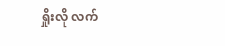ရှိုးလို လက်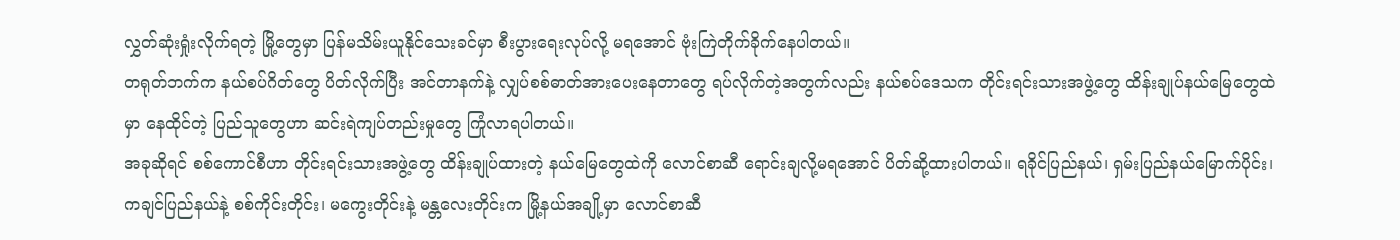လွှတ်ဆုံးရှုံးလိုက်ရတဲ့ မြို့တွေမှာ ပြန်မသိမ်းယူနိုင်သေးခင်မှာ စီးပွားရေးလုပ်လို့ မရအောင် ဗုံးကြဲတိုက်ခိုက်နေပါတယ်။
တရုတ်ဘက်က နယ်စပ်ဂိတ်တွေ ပိတ်လိုက်ပြီး အင်တာနက်နဲ့ လျှပ်စစ်ဓာတ်အားပေးနေတာတွေ ရပ်လိုက်တဲ့အတွက်လည်း နယ်စပ်ဒေသက တိုင်းရင်းသားအဖွဲ့တွေ ထိန်းချုပ်နယ်မြေတွေထဲမှာ နေထိုင်တဲ့ ပြည်သူတွေဟာ ဆင်းရဲကျပ်တည်းမှုတွေ ကြုံလာရပါတယ်။
အခုဆိုရင် စစ်ကောင်စီဟာ တိုင်းရင်းသားအဖွဲ့တွေ ထိန်းချုပ်ထားတဲ့ နယ်မြေတွေထဲကို လောင်စာဆီ ရောင်းချလို့မရအောင် ပိတ်ဆို့ထားပါတယ်။ ရခိုင်ပြည်နယ်၊ ရှမ်းပြည်နယ်မြောက်ပိုင်း၊ ကချင်ပြည်နယ်နဲ့ စစ်ကိုင်းတိုင်း၊ မကွေးတိုင်းနဲ့ မန္တလေးတိုင်းက မြို့နယ်အချို့မှာ လောင်စာဆီ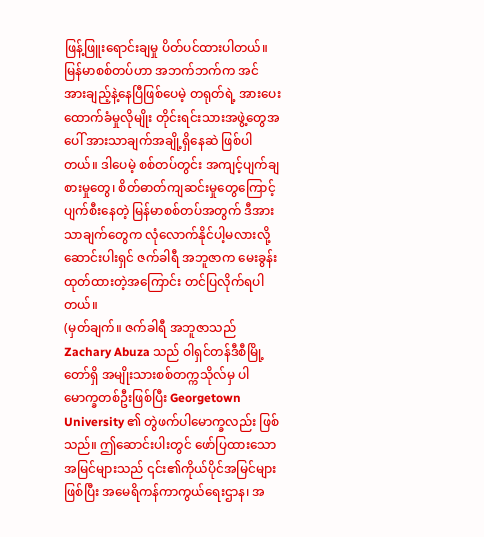ဖြန့်ဖြူးရောင်းချမှု ပိတ်ပင်ထားပါတယ်။
မြန်မာစစ်တပ်ဟာ အဘက်ဘက်က အင်အားချည့်နဲ့နေပြီဖြစ်ပေမဲ့ တရုတ်ရဲ့ အားပေးထောက်ခံမှုလိုမျိုး တိုင်းရင်းသားအဖွဲ့တွေအပေါ် အားသာချက်အချို့ရှိနေဆဲ ဖြစ်ပါတယ်။ ဒါပေမဲ့ စစ်တပ်တွင်း အကျင့်ပျက်ချစားမှုတွေ၊ စိတ်ဓာတ်ကျဆင်းမှုတွေကြောင့် ပျက်စီးနေတဲ့ မြန်မာစစ်တပ်အတွက် ဒီအားသာချက်တွေက လုံလောက်နိုင်ပါ့မလားလို့ ဆောင်းပါးရှင် ဇက်ခါရီ အဘူဇာက မေးခွန်းထုတ်ထားတဲ့အကြောင်း တင်ပြလိုက်ရပါတယ်။
(မှတ်ချက်။ ဇက်ခါရီ အဘူဇာသည် Zachary Abuza သည် ဝါရှင်တန်ဒီစီမြို့တော်ရှိ အမျိုးသားစစ်တက္ကသိုလ်မှ ပါမောက္ခတစ်ဦးဖြစ်ပြီး Georgetown University ၏ တွဲဖက်ပါမောက္ခလည်း ဖြစ်သည်။ ဤဆောင်းပါးတွင် ဖော်ပြထားသော အမြင်များသည် ၎င်း၏ကိုယ်ပိုင်အမြင်များဖြစ်ပြီး အမေရိကန်ကာကွယ်ရေးဌာန၊ အ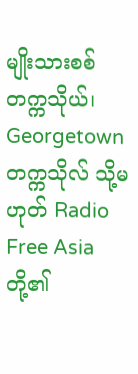မျိုးသားစစ်တက္ကသိုယ်၊ Georgetown တက္ကသိုလ် သို့မဟုတ် Radio Free Asia တို့၏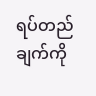ရပ်တည်ချက်ကို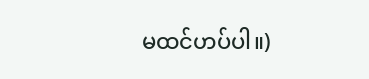မထင်ဟပ်ပါ။)